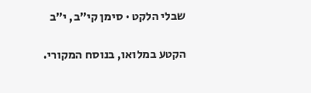שבלי הלקט · סימן קי״ב, י״ב

הקטע במלואו, בנוסח המקורי.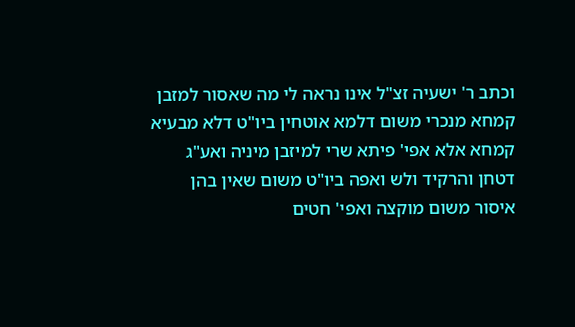וכתב ר' ישעיה זצ"ל אינו נראה לי מה שאסור למזבן קמחא מנכרי משום דלמא אוטחין ביו"ט דלא מבעיא קמחא אלא אפי' פיתא שרי למיזבן מיניה ואע"ג דטחן והרקיד ולש ואפה ביו"ט משום שאין בהן איסור משום מוקצה ואפי' חטים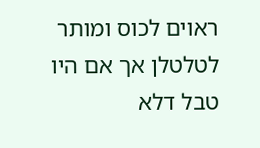ראוים לכוס ומותר לטלטלן אך אם היו טבל דלא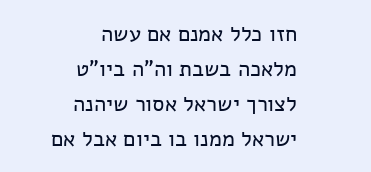חזו כלל אמנם אם עשה מלאכה בשבת וה"ה ביו"ט לצורך ישראל אסור שיהנה ישראל ממנו בו ביום אבל אם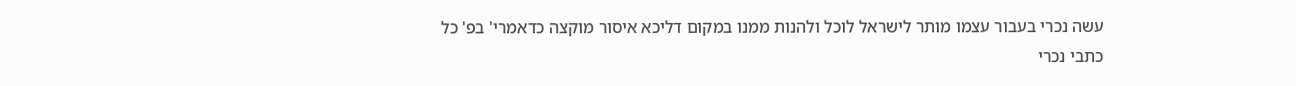עשה נכרי בעבור עצמו מותר לישראל לוכל ולהנות ממנו במקום דליכא איסור מוקצה כדאמרי' בפ' כל כתבי נכרי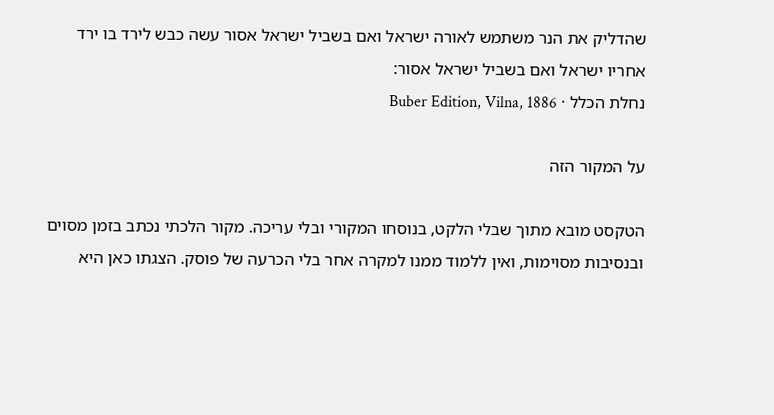שהדליק את הנר משתמש לאורה ישראל ואם בשביל ישראל אסור עשה כבש לירד בו ירד אחריו ישראל ואם בשביל ישראל אסור:
נחלת הכלל · Buber Edition, Vilna, 1886

על המקור הזה

הטקסט מובא מתוך שבלי הלקט, בנוסחו המקורי ובלי עריכה. מקור הלכתי נכתב בזמן מסוים ובנסיבות מסוימות, ואין ללמוד ממנו למקרה אחר בלי הכרעה של פוסק. הצגתו כאן היא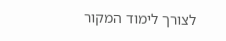לצורך לימוד המקור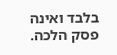בלבד ואינה פסק הלכה.